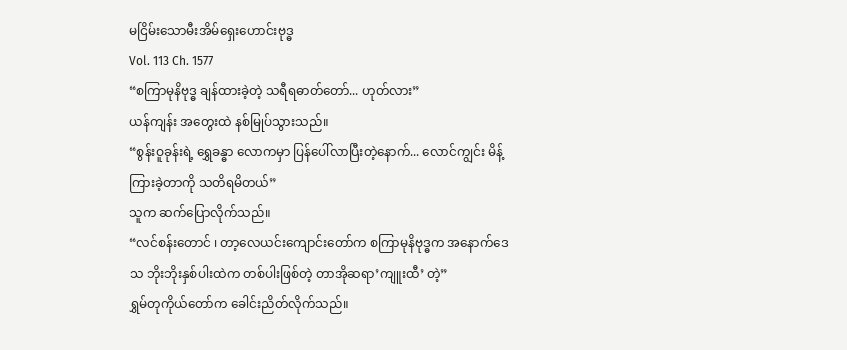မငြိမ်းသောမီးအိမ်ရှေးဟောင်းဗုဒ္ဓ
Vol. 113 Ch. 1577
“စကြာမုနိဗုဒ္ဓ ချန်ထားခဲ့တဲ့ သရီရဓာတ်တော်... ဟုတ်လား”
ယန်ကျန်း အတွေးထဲ နစ်မြုပ်သွားသည်။
“စွန်းဝူခုန်းရဲ့ ရွှေခန္ဓာ လောကမှာ ပြန်ပေါ်လာပြီးတဲ့နောက်... လောင်ကျွင်း မိန့်ကြားခဲ့တာကို သတိရမိတယ်”
သူက ဆက်ပြောလိုက်သည်။
“လင်စန်းတောင် ၊ တာ့လေယင်းကျောင်းတော်က စကြာမုနိဗုဒ္ဓက အနောက်ဒေသ ဘိုးဘိုးနှစ်ပါးထဲက တစ်ပါးဖြစ်တဲ့ တာအိုဆရာ’ကျူးထီ’ တဲ့”
ရွှမ်တုကိုယ်တော်က ခေါင်းညိတ်လိုက်သည်။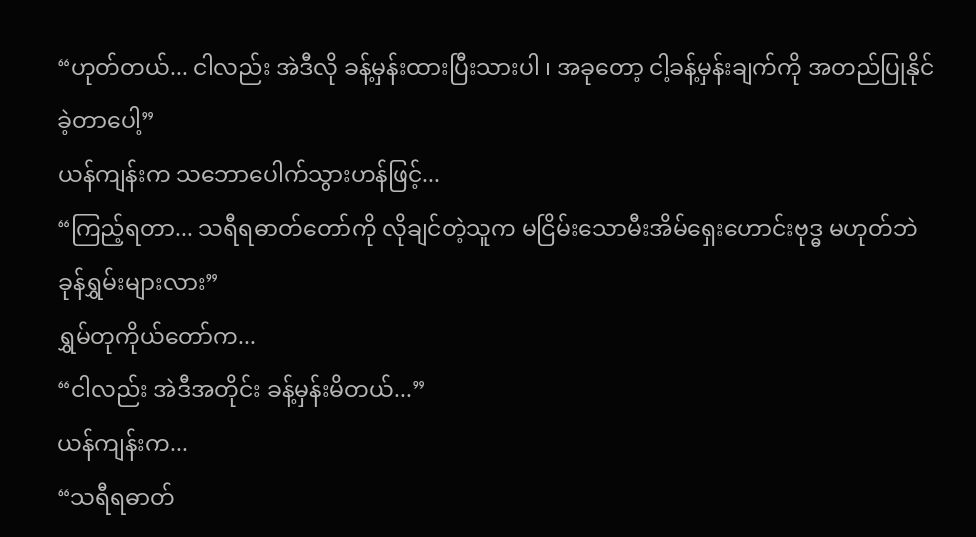“ဟုတ်တယ်... ငါလည်း အဲဒီလို ခန့်မှန်းထားပြီးသားပါ ၊ အခုတော့ ငါ့ခန့်မှန်းချက်ကို အတည်ပြုနိုင်ခဲ့တာပေါ့”
ယန်ကျန်းက သဘောပေါက်သွားဟန်ဖြင့်...
“ကြည့်ရတာ... သရီရဓာတ်တော်ကို လိုချင်တဲ့သူက မငြိမ်းသောမီးအိမ်ရှေးဟောင်းဗုဒ္ဓ မဟုတ်ဘဲ ခုန်ရွှမ်းများလား”
ရွှမ်တုကိုယ်တော်က...
“ငါလည်း အဲဒီအတိုင်း ခန့်မှန်းမိတယ်...”
ယန်ကျန်းက...
“သရီရဓာတ်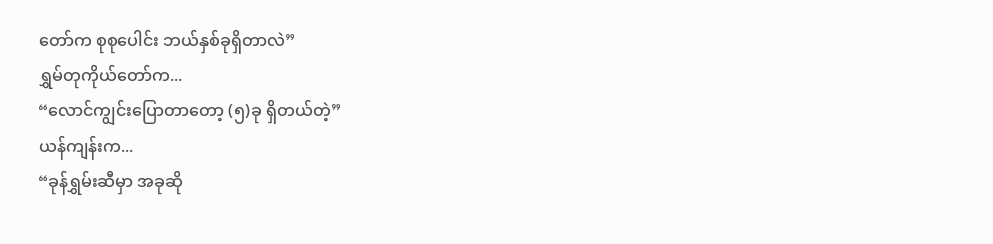တော်က စုစုပေါင်း ဘယ်နှစ်ခုရှိတာလဲ”
ရွှမ်တုကိုယ်တော်က...
“လောင်ကျွင်းပြောတာတော့ (၅)ခု ရှိတယ်တဲ့”
ယန်ကျန်းက...
“ခုန်ရွှမ်းဆီမှာ အခုဆို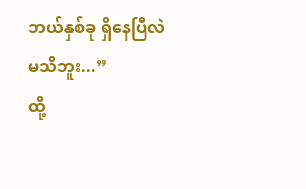ဘယ်နှစ်ခု ရှိနေပြီလဲ မသိဘူး...”
ထို့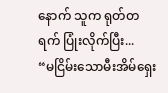နောက် သူက ရုတ်တရက် ပြုံးလိုက်ပြီး...
“မငြိမ်းသောမီးအိမ်ရှေး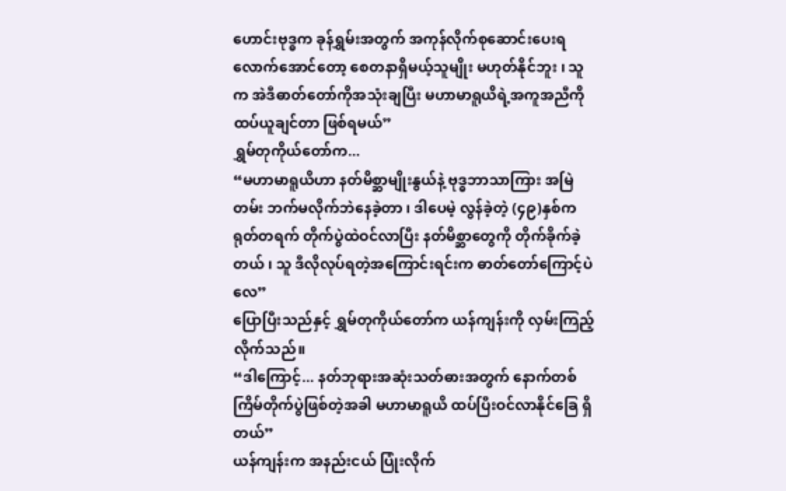ဟောင်းဗုဒ္ဓက ခုန်ရွှမ်းအတွက် အကုန်လိုက်စုဆောင်းပေးရလောက်အောင်တော့ စေတနာရှိမယ့်သူမျိုး မဟုတ်နိုင်ဘူး ၊ သူက အဲဒီဓာတ်တော်ကိုအသုံးချပြီး မဟာမာရူယိရဲ့အကူအညီကို ထပ်ယူချင်တာ ဖြစ်ရမယ်”
ရွှမ်တုကိုယ်တော်က...
“မဟာမာရူယိဟာ နတ်မိစ္ဆာမျိုးနွယ်နဲ့ ဗုဒ္ဓဘာသာကြား အမြဲတမ်း ဘက်မလိုက်ဘဲနေခဲ့တာ ၊ ဒါပေမဲ့ လွန်ခဲ့တဲ့ (၄၉)နှစ်က ရုတ်တရက် တိုက်ပွဲထဲဝင်လာပြီး နတ်မိစ္ဆာတွေကို တိုက်ခိုက်ခဲ့တယ် ၊ သူ ဒီလိုလုပ်ရတဲ့အကြောင်းရင်းက ဓာတ်တော်ကြောင့်ပဲလေ”
ပြောပြီးသည်နှင့် ရွှမ်တုကိုယ်တော်က ယန်ကျန်းကို လှမ်းကြည့်လိုက်သည်။
“ဒါကြောင့်... နတ်ဘုရားအဆုံးသတ်ဓားအတွက် နောက်တစ်ကြိမ်တိုက်ပွဲဖြစ်တဲ့အခါ မဟာမာရူယိ ထပ်ပြီးဝင်လာနိုင်ခြေ ရှိတယ်”
ယန်ကျန်းက အနည်းငယ် ပြုံးလိုက်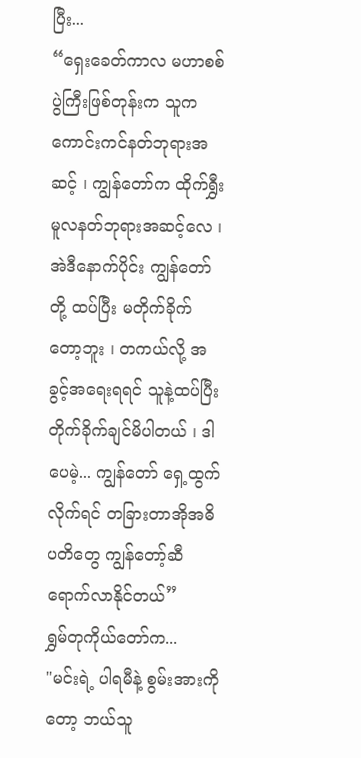ပြီး...
“ရှေးခေတ်ကာလ မဟာစစ်ပွဲကြီးဖြစ်တုန်းက သူက ကောင်းကင်နတ်ဘုရားအဆင့် ၊ ကျွန်တော်က ထိုက်ရွှီးမူလနတ်ဘုရားအဆင့်လေ ၊ အဲဒီနောက်ပိုင်း ကျွန်တော်တို့ ထပ်ပြီး မတိုက်ခိုက်တော့ဘူး ၊ တကယ်လို့ အခွင့်အရေးရရင် သူနဲ့ထပ်ပြီး တိုက်ခိုက်ချင်မိပါတယ် ၊ ဒါပေမဲ့... ကျွန်တော် ရှေ့ထွက်လိုက်ရင် တခြားတာအိုအဓိပတိတွေ ကျွန်တော့်ဆီ ရောက်လာနိုင်တယ်”
ရွှမ်တုကိုယ်တော်က...
"မင်းရဲ့ ပါရမီနဲ့ စွမ်းအားကိုတော့ ဘယ်သူ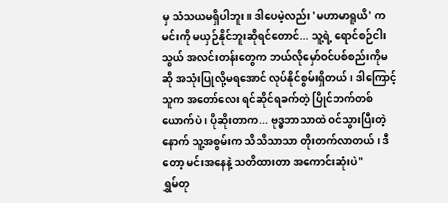မှ သံသယမရှိပါဘူး။ ဒါပေမဲ့လည်း 'မဟာမာရူယိ' က မင်းကို မယှဉ်နိုင်ဘူးဆိုရင်တောင်... သူ့ရဲ့ ရောင်စဉ်ငါးသွယ် အလင်းတန်းတွေက ဘယ်လိုမှော်ဝင်ပစ်စည်းကိုမဆို အသုံးပြုလို့မရအောင် လုပ်နိုင်စွမ်းရှိတယ် ၊ ဒါကြောင့် သူက အတော်လေး ရင်ဆိုင်ရခက်တဲ့ ပြိုင်ဘက်တစ်ယောက်ပဲ ၊ ပိုဆိုးတာက... ဗုဒ္ဓဘာသာထဲ ဝင်သွားပြီးတဲ့နောက် သူ့အစွမ်းက သိသိသာသာ တိုးတက်လာတယ် ၊ ဒီတော့ မင်းအနေနဲ့ သတိထားတာ အကောင်းဆုံးပဲ"
ရွှမ်တု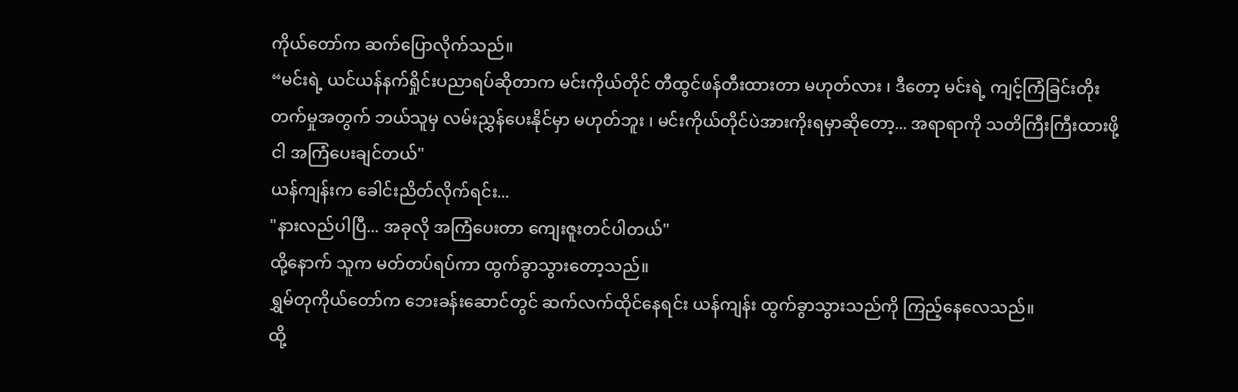ကိုယ်တော်က ဆက်ပြောလိုက်သည်။
“မင်းရဲ့ ယင်ယန်နက်ရှိုင်းပညာရပ်ဆိုတာက မင်းကိုယ်တိုင် တီထွင်ဖန်တီးထားတာ မဟုတ်လား ၊ ဒီတော့ မင်းရဲ့ ကျင့်ကြံခြင်းတိုးတက်မှုအတွက် ဘယ်သူမှ လမ်းညွှန်ပေးနိုင်မှာ မဟုတ်ဘူး ၊ မင်းကိုယ်တိုင်ပဲအားကိုးရမှာဆိုတော့... အရာရာကို သတိကြီးကြီးထားဖို့ ငါ အကြံပေးချင်တယ်"
ယန်ကျန်းက ခေါင်းညိတ်လိုက်ရင်း...
"နားလည်ပါပြီ... အခုလို အကြံပေးတာ ကျေးဇူးတင်ပါတယ်"
ထို့နောက် သူက မတ်တပ်ရပ်ကာ ထွက်ခွာသွားတော့သည်။
ရွှမ်တုကိုယ်တော်က ဘေးခန်းဆောင်တွင် ဆက်လက်ထိုင်နေရင်း ယန်ကျန်း ထွက်ခွာသွားသည်ကို ကြည့်နေလေသည်။
ထို့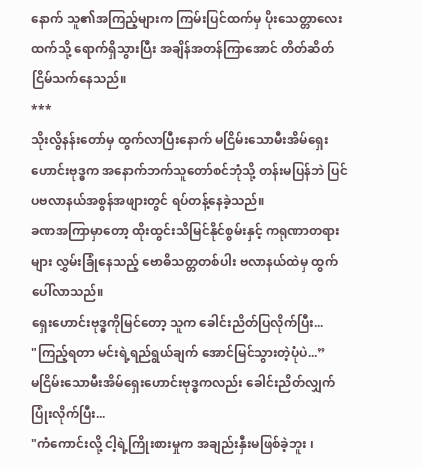နောက် သူ၏အကြည့်များက ကြမ်းပြင်ထက်မှ ပိုးသေတ္တာလေးထက်သို့ ရောက်ရှိသွားပြီး အချိန်အတန်ကြာအောင် တိတ်ဆိတ်ငြိမ်သက်နေသည်။
***
သိုးလွိနန်းတော်မှ ထွက်လာပြီးနောက် မငြိမ်းသောမီးအိမ်ရှေးဟောင်းဗုဒ္ဓက အနောက်ဘက်သူတော်စင်ဘုံသို့ တန်းမပြန်ဘဲ ပြင်ပဗလာနယ်အစွန်အဖျားတွင် ရပ်တန့်နေခဲ့သည်။
ခဏအကြာမှာတော့ ထိုးထွင်းသိမြင်နိုင်စွမ်းနှင့် ကရုဏာတရားများ လွှမ်းခြုံနေသည့် ဗောဓိသတ္တတစ်ပါး ဗလာနယ်ထဲမှ ထွက်ပေါ်လာသည်။
ရှေးဟောင်းဗုဒ္ဓကိုမြင်တော့ သူက ခေါင်းညိတ်ပြလိုက်ပြီး...
"ကြည့်ရတာ မင်းရဲ့ရည်ရွယ်ချက် အောင်မြင်သွားတဲ့ပုံပဲ...”
မငြိမ်းသောမီးအိမ်ရှေးဟောင်းဗုဒ္ဓကလည်း ခေါင်းညိတ်လျှက် ပြုံးလိုက်ပြီး...
"ကံကောင်းလို့ ငါ့ရဲ့ကြိုးစားမှုက အချည်းနှီးမဖြစ်ခဲ့ဘူး ၊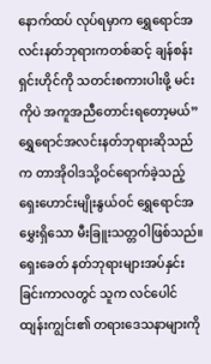နောက်ထပ် လုပ်ရမှာက ရွှေရောင်အလင်းနတ်ဘုရားကတစ်ဆင့် ချန်စန်းရှင်းဟိုင်ကို သတင်းစကားပါးဖို့ မင်းကိုပဲ အကူအညီတောင်းရတော့မယ်”
ရွှေရောင်အလင်းနတ်ဘုရားဆိုသည်က တာအိုဝါဒသို့ဝင်ရောက်ခဲ့သည့် ရှေးဟောင်းမျိုးနွယ်ဝင် ရွှေရောင်အမွှေးရှိသော မီးခြူးသတ္တဝါဖြစ်သည်။
ရှေးခေတ် နတ်ဘုရားများအပ်နှင်းခြင်းကာလတွင် သူက လင်ပေါင်ထျန်းကျွင်း၏ တရားဒေသနာများကို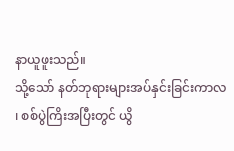နာယူဖူးသည်။
သို့သော် နတ်ဘုရားများအပ်နှင်းခြင်းကာလ ၊ စစ်ပွဲကြိးအပြီးတွင် ယွိ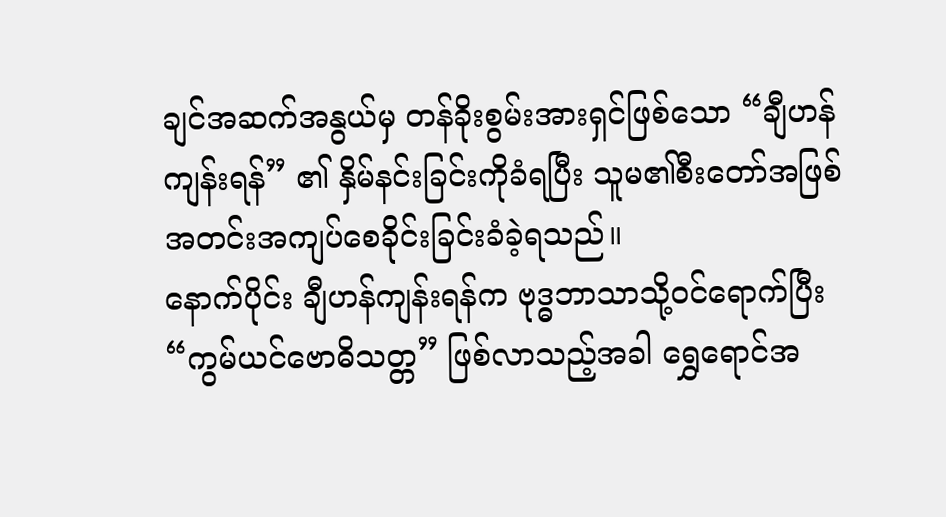ချင်အဆက်အနွယ်မှ တန်ခိုးစွမ်းအားရှင်ဖြစ်သော “ချီဟန်ကျန်းရန်” ၏ နှိမ်နင်းခြင်းကိုခံရပြီး သူမ၏စီးတော်အဖြစ် အတင်းအကျပ်စေခိုင်းခြင်းခံခဲ့ရသည်။
နောက်ပိုင်း ချီဟန်ကျန်းရန်က ဗုဒ္ဓဘာသာသို့ဝင်ရောက်ပြီး “ကွမ်ယင်ဗောဓိသတ္တ” ဖြစ်လာသည့်အခါ ရွှေရောင်အ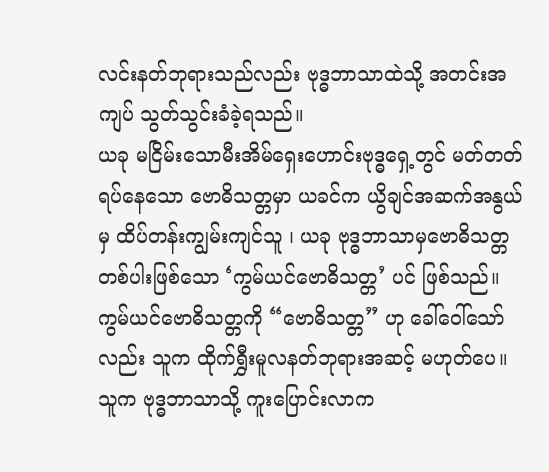လင်းနတ်ဘုရားသည်လည်း ဗုဒ္ဓဘာသာထဲသို့ အတင်းအကျပ် သွတ်သွင်းခံခဲ့ရသည်။
ယခု မငြိမ်းသောမီးအိမ်ရှေးဟောင်းဗုဒ္ဓရှေ့တွင် မတ်တတ်ရပ်နေသော ဗောဓိသတ္တမှာ ယခင်က ယွိချင်အဆက်အနွယ်မှ ထိပ်တန်းကျွမ်းကျင်သူ ၊ ယခု ဗုဒ္ဓဘာသာမှဗောဓိသတ္တတစ်ပါးဖြစ်သော ‘ကွမ်ယင်ဗောဓိသတ္တ’ ပင် ဖြစ်သည်။
ကွမ်ယင်ဗောဓိသတ္တကို “ဗောဓိသတ္တ” ဟု ခေါ်ဝေါ်သော်လည်း သူက ထိုက်ရွှီးမူလနတ်ဘုရားအဆင့် မဟုတ်ပေ။ သူက ဗုဒ္ဓဘာသာသို့ ကူးပြောင်းလာက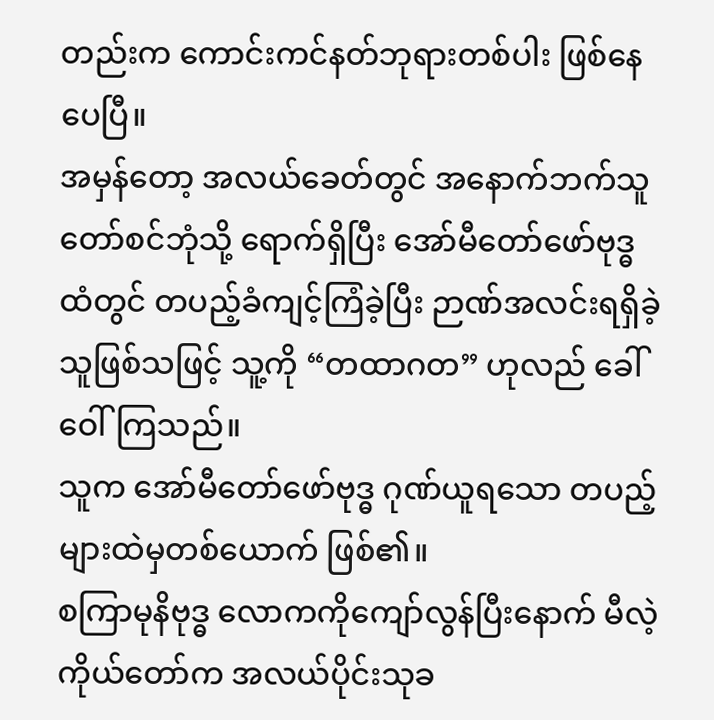တည်းက ကောင်းကင်နတ်ဘုရားတစ်ပါး ဖြစ်နေပေပြီ။
အမှန်တော့ အလယ်ခေတ်တွင် အနောက်ဘက်သူတော်စင်ဘုံသို့ ရောက်ရှိပြီး အော်မီတော်ဖော်ဗုဒ္ဓထံတွင် တပည့်ခံကျင့်ကြံခဲ့ပြီး ဉာဏ်အလင်းရရှိခဲ့သူဖြစ်သဖြင့် သူ့ကို “တထာဂတ” ဟုလည် ခေါ်ဝေါ်ကြသည်။
သူက အော်မီတော်ဖော်ဗုဒ္ဓ ဂုဏ်ယူရသော တပည့်များထဲမှတစ်ယောက် ဖြစ်၏။
စကြာမုနိဗုဒ္ဓ လောကကိုကျော်လွန်ပြီးနောက် မီလဲ့ကိုယ်တော်က အလယ်ပိုင်းသုခ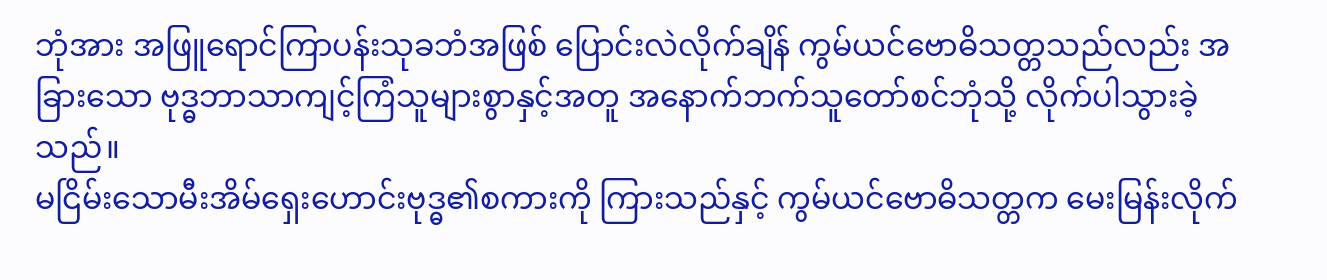ဘုံအား အဖြူရောင်ကြာပန်းသုခဘံအဖြစ် ပြောင်းလဲလိုက်ချိန် ကွမ်ယင်ဗောဓိသတ္တသည်လည်း အခြားသော ဗုဒ္ဓဘာသာကျင့်ကြံသူများစွာနှင့်အတူ အနောက်ဘက်သူတော်စင်ဘုံသို့ လိုက်ပါသွားခဲ့သည်။
မငြိမ်းသောမီးအိမ်ရှေးဟောင်းဗုဒ္ဓ၏စကားကို ကြားသည်နှင့် ကွမ်ယင်ဗောဓိသတ္တက မေးမြန်းလိုက်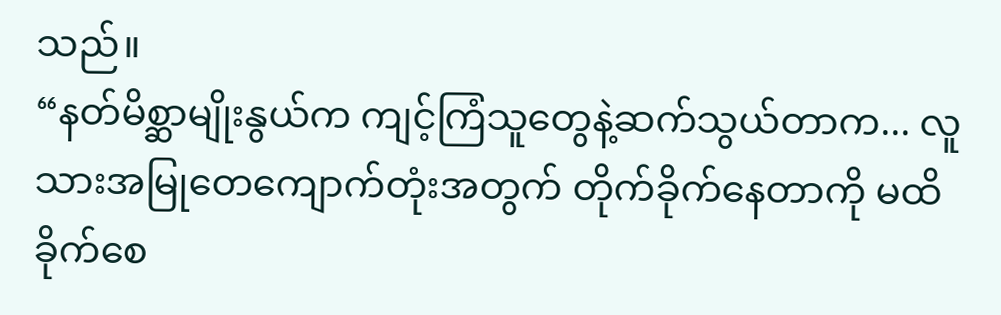သည်။
“နတ်မိစ္ဆာမျိုးနွယ်က ကျင့်ကြံသူတွေနဲ့ဆက်သွယ်တာက... လူသားအမြုတေကျောက်တုံးအတွက် တိုက်ခိုက်နေတာကို မထိခိုက်စေ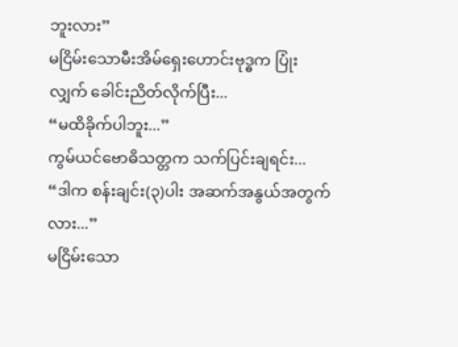ဘူးလား”
မငြိမ်းသောမီးအိမ်ရှေးဟောင်းဗုဒ္ဓက ပြုံးလျှက် ခေါင်းညိတ်လိုက်ပြီး...
“မထိခိုက်ပါဘူး...”
ကွမ်ယင်ဗောဓိသတ္တက သက်ပြင်းချရင်း...
“ဒါက စန်းချင်း(၃)ပါး အဆက်အနွယ်အတွက်လား...”
မငြိမ်းသော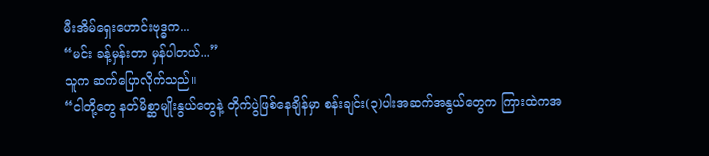မီးအိမ်ရှေးဟောင်းဗုဒ္ဓက...
“မင်း ခန့်မှန်းတာ မှန်ပါတယ်...”
သူက ဆက်ပြောလိုက်သည်။
“ငါတို့တွေ နတ်မိစ္ဆာမျိုးနွယ်တွေနဲ့ တိုက်ပွဲဖြစ်နေချိန်မှာ စန်းချင်း(၃)ပါးအဆက်အနွယ်တွေက ကြားထဲကအ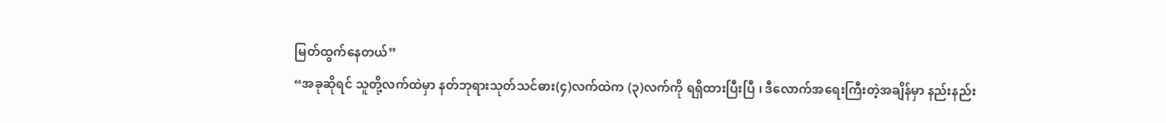မြတ်ထွက်နေတယ်”
“အခုဆိုရင် သူတို့လက်ထဲမှာ နတ်ဘုရားသုတ်သင်ဓား(၄)လက်ထဲက (၃)လက်ကို ရရှိထားပြီးပြီ ၊ ဒီလောက်အရေးကြီးတဲ့အချိန်မှာ နည်းနည်း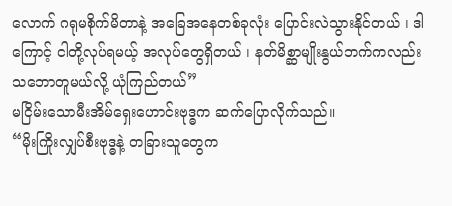လောက် ဂရုမစိုက်မိတာနဲ့ အခြေအနေတစ်ခုလုံး ပြောင်းလဲသွားနိုင်တယ် ၊ ဒါကြောင့် ငါတို့လုပ်ရမယ့် အလုပ်တွေရှိတယ် ၊ နတ်မိစ္ဆာမျိုးနွယ်ဘက်ကလည်း သဘောတူမယ်လို့ ယုံကြည်တယ်”
မငြိမ်းသောမီးအိမ်ရှေးဟောင်းဗုဒ္ဓက ဆက်ပြောလိုက်သည်။
“မိုးကြိုးလျှပ်စီးဗုဒ္ဓနဲ့ တခြားသူတွေက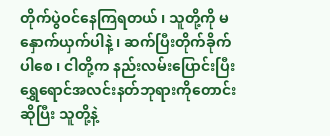တိုက်ပွဲဝင်နေကြရတယ် ၊ သူတို့ကို မနှောက်ယှက်ပါနဲ့ ၊ ဆက်ပြီးတိုက်ခိုက်ပါစေ ၊ ငါတို့က နည်းလမ်းပြောင်းပြီး ရွှေရောင်အလင်းနတ်ဘုရားကိုတောင်းဆိုပြီး သူတို့နဲ့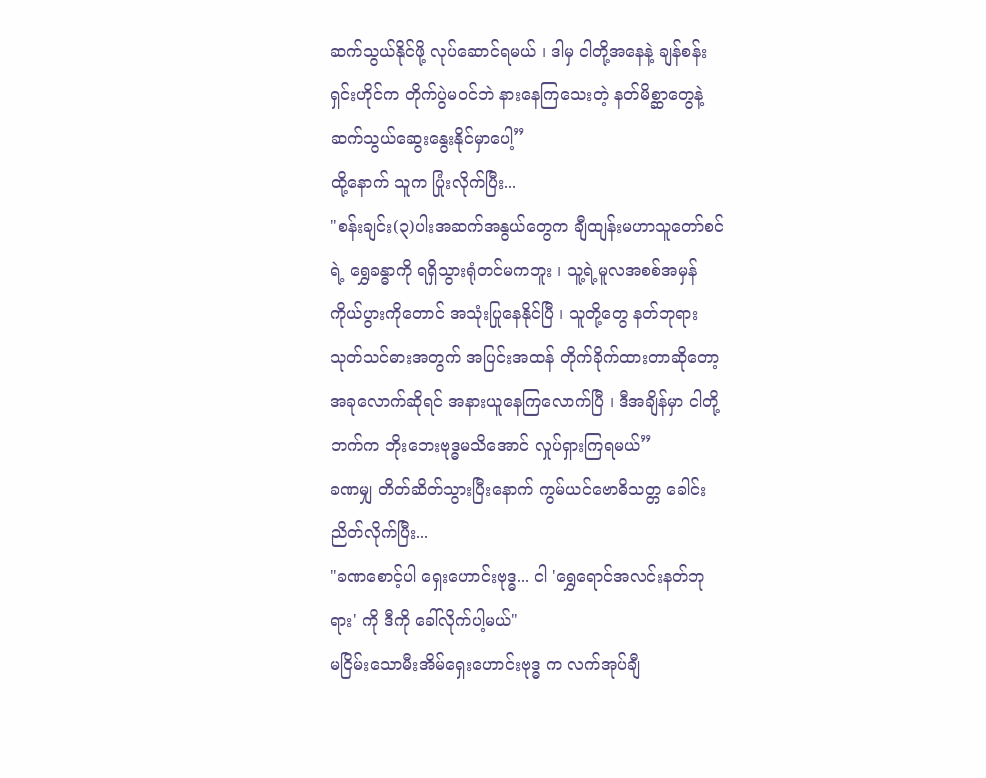ဆက်သွယ်နိုင်ဖို့ လုပ်ဆောင်ရမယ် ၊ ဒါမှ ငါတို့အနေနဲ့ ချန်စန်းရှင်းဟိုင်က တိုက်ပွဲမဝင်ဘဲ နားနေကြသေးတဲ့ နတ်မိစ္ဆာတွေနဲ့ ဆက်သွယ်ဆွေးနွေးနိုင်မှာပေါ့”
ထို့နောက် သူက ပြုံးလိုက်ပြီး...
"စန်းချင်း(၃)ပါးအဆက်အနွယ်တွေက ချီထျန်းမဟာသူတော်စင်ရဲ့ ရွှေခန္ဓာကို ရရှိသွားရုံတင်မကဘူး ၊ သူ့ရဲ့မူလအစစ်အမှန် ကိုယ်ပွားကိုတောင် အသုံးပြုနေနိုင်ပြီ ၊ သူတို့တွေ နတ်ဘုရားသုတ်သင်ဓားအတွက် အပြင်းအထန် တိုက်ခိုက်ထားတာဆိုတော့ အခုလောက်ဆိုရင် အနားယူနေကြလောက်ပြီ ၊ ဒီအချိန်မှာ ငါတို့ဘက်က ဘိုးဘေးဗုဒ္ဓမသိအောင် လှုပ်ရှားကြရမယ်”
ခဏမျှ တိတ်ဆိတ်သွားပြီးနောက် ကွမ်ယင်ဗောဓိသတ္တ ခေါင်းညိတ်လိုက်ပြီး...
"ခဏစောင့်ပါ ရှေးဟောင်းဗုဒ္ဓ... ငါ 'ရွှေရောင်အလင်းနတ်ဘုရား' ကို ဒီကို ခေါ်လိုက်ပါ့မယ်"
မငြိမ်းသောမီးအိမ်ရှေးဟောင်းဗုဒ္ဓ က လက်အုပ်ချီ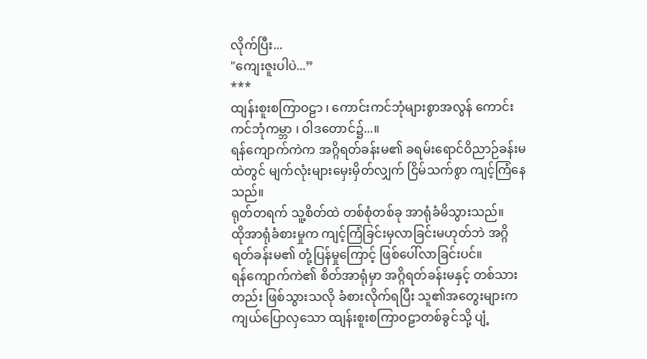လိုက်ပြီး...
"ကျေးဇူးပါပဲ...”
***
ထျန်းစူးစကြာဝဠာ ၊ ကောင်းကင်ဘုံများစွာအလွန် ကောင်းကင်ဘုံကမ္ဘာ ၊ ဝါဒတောင်၌...။
ရန်ကျောက်ကဲက အဂ္ဂိရတ်ခန်းမ၏ ခရမ်းရောင်ဝိညာဉ်ခန်းမထဲတွင် မျက်လုံးများမှေးမှိတ်လျှက် ငြိမ်သက်စွာ ကျင့်ကြံနေသည်။
ရုတ်တရက် သူ့စိတ်ထဲ တစ်စုံတစ်ခု အာရုံခံမိသွားသည်။
ထိုအာရုံခံစားမှုက ကျင့်ကြံခြင်းမှလာခြင်းမဟုတ်ဘဲ အဂ္ဂိရတ်ခန်းမ၏ တုံ့ပြန်မှုကြောင့် ဖြစ်ပေါ်လာခြင်းပင်။
ရန်ကျောက်ကဲ၏ စိတ်အာရုံမှာ အဂ္ဂိရတ်ခန်းမနှင့် တစ်သားတည်း ဖြစ်သွားသလို ခံစားလိုက်ရပြီး သူ၏အတွေးများက ကျယ်ပြောလှသော ထျန်းစူးစကြာဝဠာတစ်ခွင်သို့ ပျံ့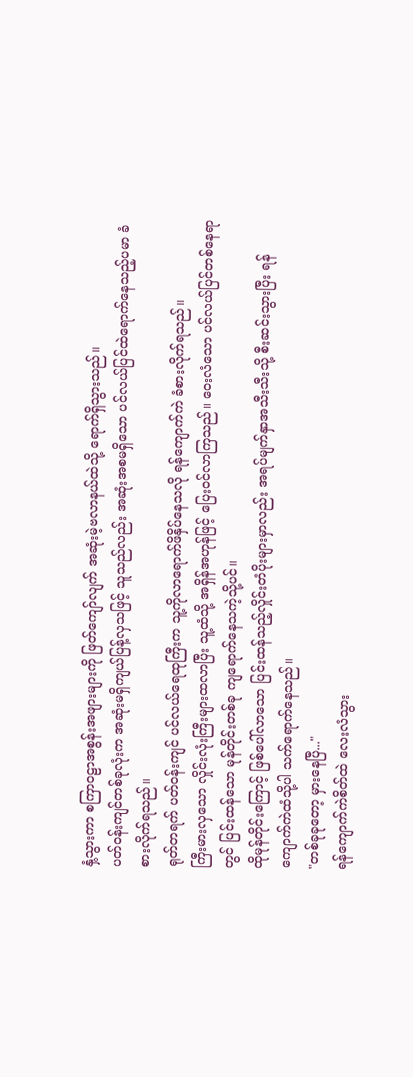နှံ့သွားကာ စကြာဝဠာအစွန်းအဖျားများကို ဖြတ်ကျော်လျက် အဆုံးမဲ့ဗလာနယ်ထဲသို့ ရောက်ရှိသွားသည်။
ပတ်ဝန်းကျင်တစ်ခုလုံးက အဆုံးမရှိကျယ်ပြန့်လှသဖြင့် သူသည်လည်း အဆုံးအစမရှိသော ပင်လယ်ပြင်ထဲရောက်နေသည့်ပမာ ခံစားလိုက်ရသည်။
ရုတ်တရက် ပတ်ဝန်းကျင် ပင်လယ်ရေထုကြီးက သူ့ကိုလာရောက်ဖိနှိပ်နေသလို ရန်ကျောက်ကဲ ခံစားလိုက်ရသည်။
ကြီးမားလှသော လှိုင်းလုံးကြီးများထလာပြီး သူ့ထံသို့ အရှိန်အဟုန်ဖြင့် ပြေးဝင်လာကြသည်။ ဝေးလံသော ပင်လယ်ပြင်တစ်နေရာတွင် ပြင်းထန်သော မုန်တိုင်းတစ်ခု ကျရောက်နေသကဲ့သို့ပင်။
ထိုမုန်တိုင်းကြောင့် ဖြစ်ပေါ်လာသော ပြင်းထန်သည့်လှိုင်းတံပိုးများမှာလည်း အရပ်မျက်နှာအသီးသီးသို့ စီးဆင်းသွားပြီး ရန်ကျောက်ကဲထံသို့ပါ သက်ရောက်နေသည်။
"တစ်ခုခုတော့ မှားနေပြီ..."
ရန်ကျောက်ကဲစိတ်ထဲ လေးလံသွား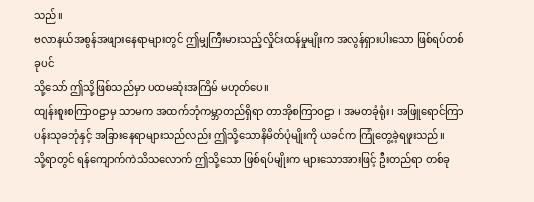သည်။
ဗလာနယ်အစွန်အဖျားနေရာများတွင် ဤမျှကြီးမားသည့်လှိုင်းထန်မှုမျိုးက အလွန်ရှားပါးသော ဖြစ်ရပ်တစ်ခုပင်
သို့သော် ဤသို့ဖြစ်သည်မှာ ပထမဆုံးအကြိမ် မဟုတ်ပေ။
ထျန်းစူးစကြာဝဠာမှ သာမက အထက်ဘုံကမ္ဘာတည်ရှိရာ တာအိုစကြာဝဠာ ၊ အမတခုံရုံး၊ အဖြူရောင်ကြာပန်းသုခဘုံနှင့် အခြားနေရာများသည်လည်း ဤသို့သောနိမိတ်ပုံမျိုးကို ယခင်က ကြုံတွေ့ခဲ့ရဖူးသည်။
သို့ရာတွင် ရန်ကျောက်ကဲသိသလောက် ဤသို့သော ဖြစ်ရပ်မျိုးက များသောအားဖြင့် ဦးတည်ရာ တစ်ခု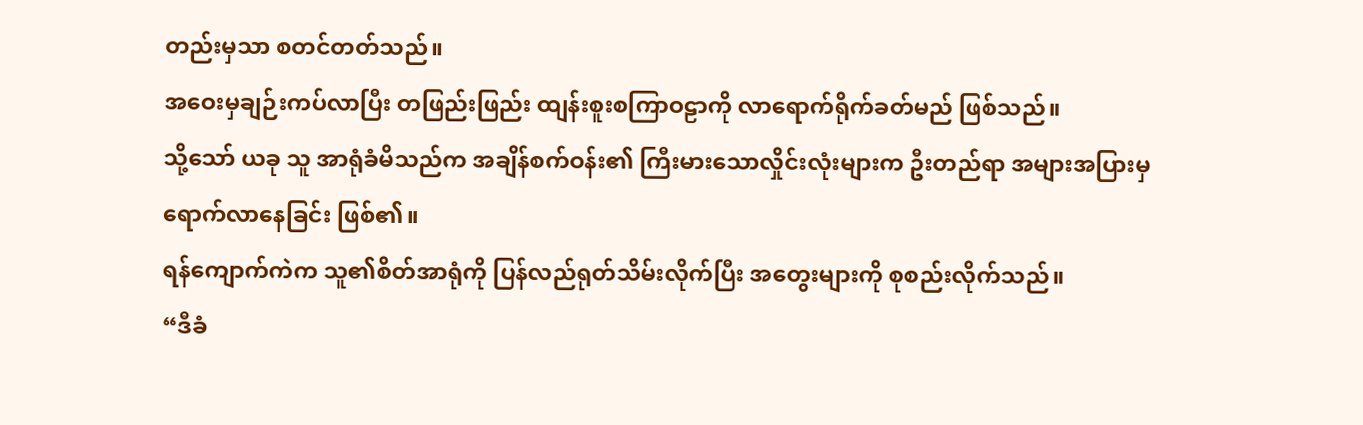တည်းမှသာ စတင်တတ်သည်။
အဝေးမှချဉ်းကပ်လာပြီး တဖြည်းဖြည်း ထျန်းစူးစကြာဝဠာကို လာရောက်ရိုက်ခတ်မည် ဖြစ်သည်။
သို့သော် ယခု သူ အာရုံခံမိသည်က အချိန်စက်ဝန်း၏ ကြီးမားသောလှိုင်းလုံးများက ဦးတည်ရာ အများအပြားမှ ရောက်လာနေခြင်း ဖြစ်၏။
ရန်ကျောက်ကဲက သူ၏စိတ်အာရုံကို ပြန်လည်ရုတ်သိမ်းလိုက်ပြီး အတွေးများကို စုစည်းလိုက်သည်။
“ဒီခံ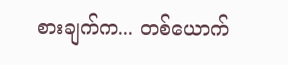စားချက်က... တစ်ယောက်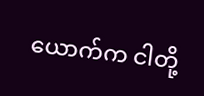ယောက်က ငါတို့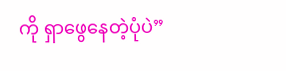ကို ရှာဖွေနေတဲ့ပုံပဲ”